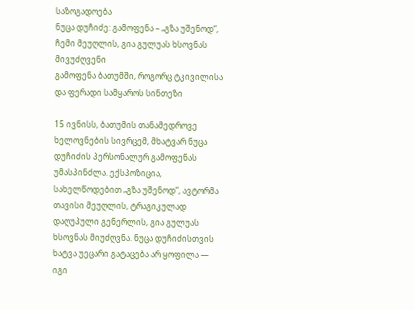საზოგადოება
ნუცა დუჩიძე: გამოფენა – „გზა უშენოდ“, ჩემი მეუღლის, გია გულუას ხსოვნას მივუძღვენი
გამოფენა ბათუმში, როგორც ტკივილისა და ფერადი სამყაროს სინთეზი

15 ივნისს, ბათუმის თანამედროვე ხელოვნების სივრცემ, მხატვარ ნუცა დუჩიძის პერსონალურ გამოფენას უმასპინძლა. ექსპოზიცია, სახელწოდებით „გზა უშენოდ“, ავტორმა თავისი მეუღლის, ტრაგიკულად დაღუპული გენერლის, გია გულუას ხსოვნას მიუძღვნა. ნუცა დუჩიძისთვის ხატვა უეცარი გატაცება არ ყოფილა — იგი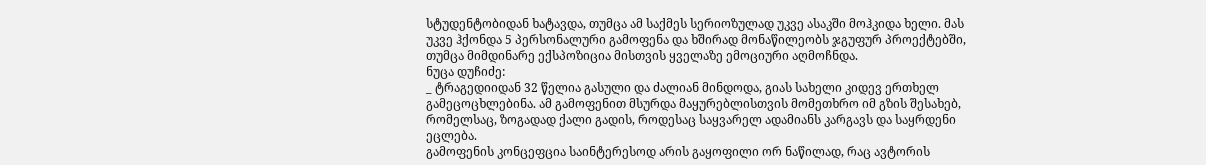სტუდენტობიდან ხატავდა, თუმცა ამ საქმეს სერიოზულად უკვე ასაკში მოჰკიდა ხელი. მას უკვე ჰქონდა 5 პერსონალური გამოფენა და ხშირად მონაწილეობს ჯგუფურ პროექტებში, თუმცა მიმდინარე ექსპოზიცია მისთვის ყველაზე ემოციური აღმოჩნდა.
ნუცა დუჩიძე:
_ ტრაგედიიდან 32 წელია გასული და ძალიან მინდოდა, გიას სახელი კიდევ ერთხელ გამეცოცხლებინა. ამ გამოფენით მსურდა მაყურებლისთვის მომეთხრო იმ გზის შესახებ, რომელსაც, ზოგადად ქალი გადის, როდესაც საყვარელ ადამიანს კარგავს და საყრდენი ეცლება.
გამოფენის კონცეფცია საინტერესოდ არის გაყოფილი ორ ნაწილად, რაც ავტორის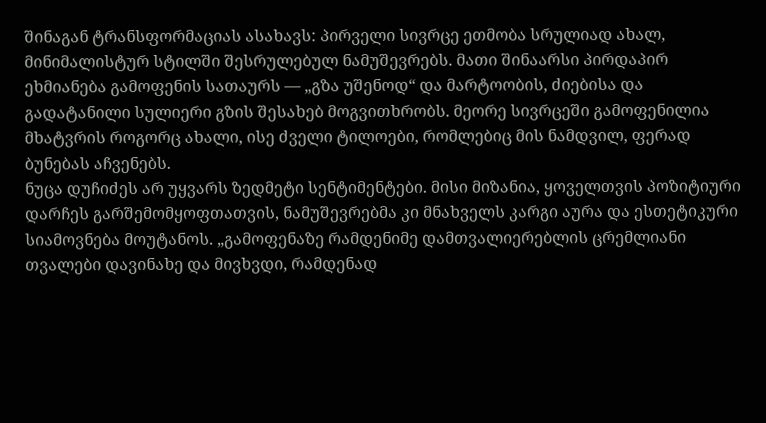შინაგან ტრანსფორმაციას ასახავს: პირველი სივრცე ეთმობა სრულიად ახალ, მინიმალისტურ სტილში შესრულებულ ნამუშევრებს. მათი შინაარსი პირდაპირ ეხმიანება გამოფენის სათაურს — „გზა უშენოდ“ და მარტოობის, ძიებისა და გადატანილი სულიერი გზის შესახებ მოგვითხრობს. მეორე სივრცეში გამოფენილია მხატვრის როგორც ახალი, ისე ძველი ტილოები, რომლებიც მის ნამდვილ, ფერად ბუნებას აჩვენებს.
ნუცა დუჩიძეს არ უყვარს ზედმეტი სენტიმენტები. მისი მიზანია, ყოველთვის პოზიტიური დარჩეს გარშემომყოფთათვის, ნამუშევრებმა კი მნახველს კარგი აურა და ესთეტიკური სიამოვნება მოუტანოს. „გამოფენაზე რამდენიმე დამთვალიერებლის ცრემლიანი თვალები დავინახე და მივხვდი, რამდენად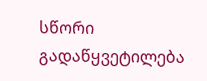სწორი გადაწყვეტილება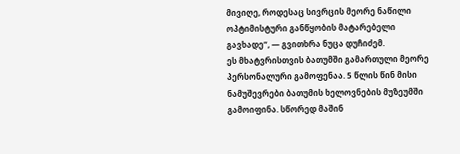მივიღე, როდესაც სივრცის მეორე ნაწილი ოპტიმისტური განწყობის მატარებელი გავხადე“, — გვითხრა ნუცა დუჩიძემ.
ეს მხატვრისთვის ბათუმში გამართული მეორე პერსონალური გამოფენაა. 5 წლის წინ მისი ნამუშევრები ბათუმის ხელოვნების მუზეუმში გამოიფინა. სწორედ მაშინ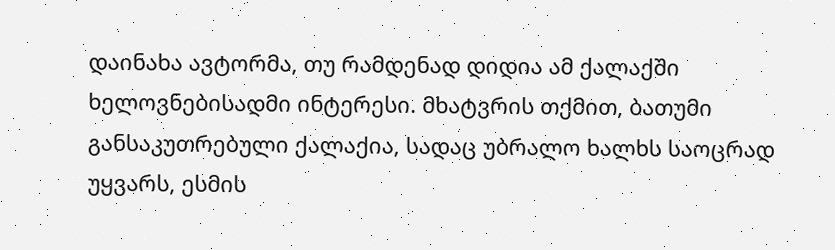დაინახა ავტორმა, თუ რამდენად დიდია ამ ქალაქში ხელოვნებისადმი ინტერესი. მხატვრის თქმით, ბათუმი განსაკუთრებული ქალაქია, სადაც უბრალო ხალხს საოცრად უყვარს, ესმის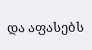და აფასებს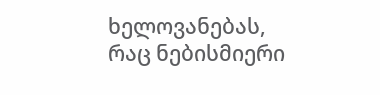ხელოვანებას, რაც ნებისმიერი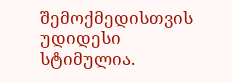შემოქმედისთვის უდიდესი სტიმულია.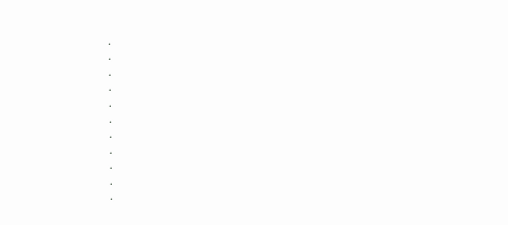.
.
.
.
.
.
.
.
.
.
.